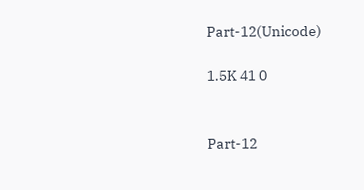Part-12(Unicode)

1.5K 41 0


Part-12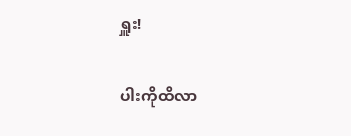ရှူး!

ပါးကိုထိလာ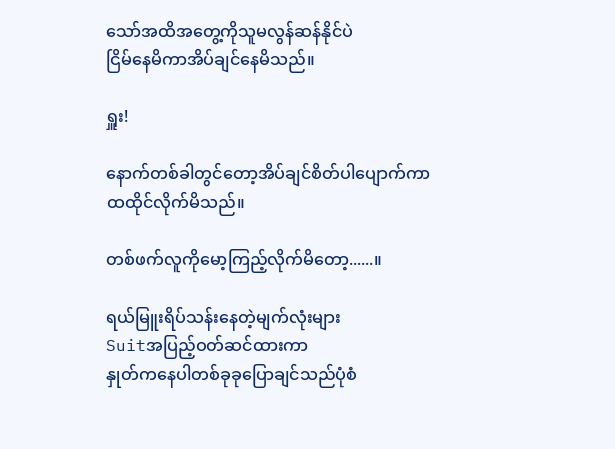သော်အထိအတွေ့ကိုသူမလွန်ဆန်နိုင်ပဲ
ငြိမ်နေမိကာအိပ်ချင်နေမိသည်။

ရှူး!

နောက်တစ်ခါတွင်တော့အိပ်ချင်စိတ်ပါပျောက်ကာ
ထထိုင်လိုက်မိသည်။

တစ်ဖက်လူကိုမော့ကြည့်လိုက်မိတော့......။

ရယ်မြူးရိပ်သန်းနေတဲ့မျက်လုံးများ
Suitအပြည့်ဝတ်ဆင်ထားကာ
နှုတ်ကနေပါတစ်ခုခုပြောချင်သည်ပုံစံ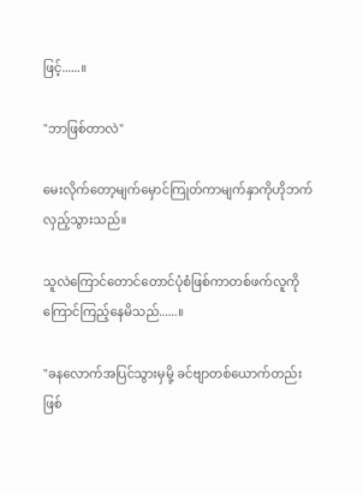ဖြင့်......။

"ဘာဖြစ်တာလဲ"

မေးလိုက်တော့မျက်မှောင်ကြုတ်ကာမျက်နှာကိုဟိုဘက်
လှည့်သွားသည်။

သူလဲကြောင်တောင်တောင်ပုံစံဖြစ်ကာတစ်ဖက်လူကို
ကြောင်ကြည့်နေမိသည်......။

"ခနလောက်အပြင်သွားမှမို့ ခင်ဗျာတစ်ယောက်တည်း
ဖြစ်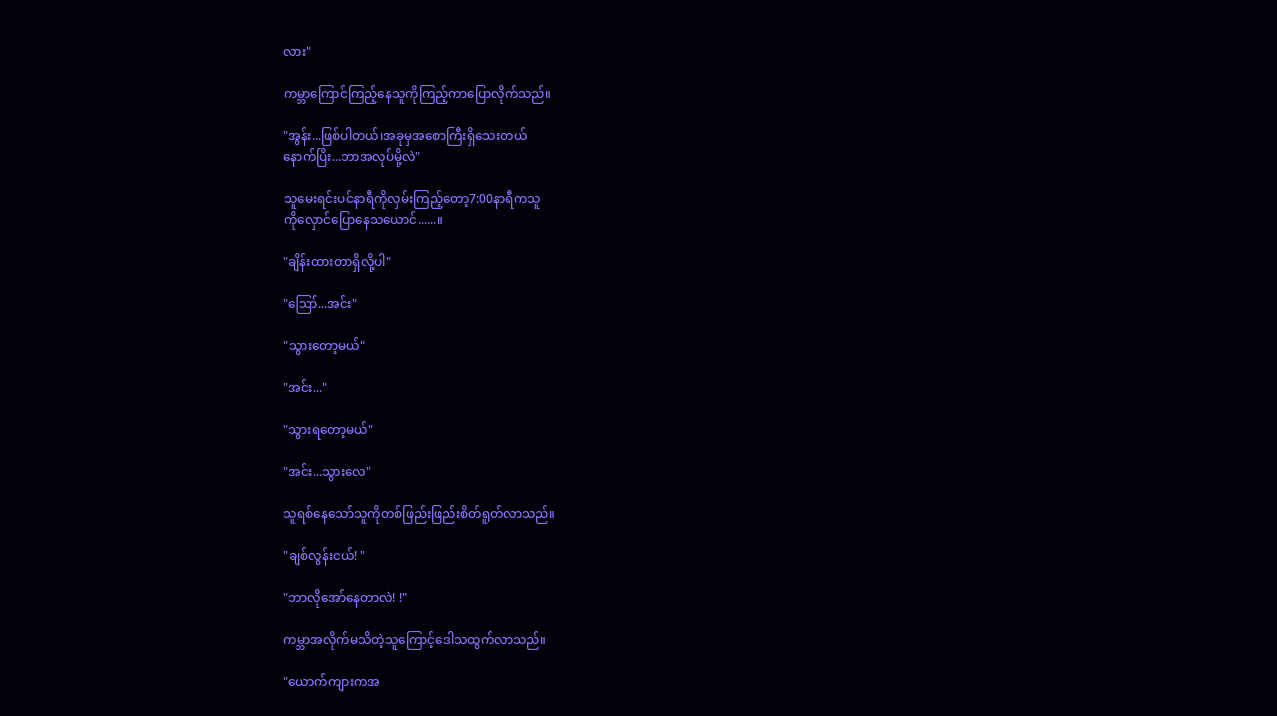လား"

ကမ္ဘာကြောင်ကြည့်နေသူကိုကြည့်ကာပြောလိုက်သည်။

"အွန်း...ဖြစ်ပါတယ်၊အခုမှအစောကြီးရှိသေးတယ်
နောက်ပြိး...ဘာအလုပ်မို့လဲ"

သူမေးရင်းပင်နာရီကိုလှမ်းကြည့်တော့7:00နာရီကသူ
ကိုလှောင်ပြောနေသယောင်......။

"ချိန်းထားတာရှိလို့ပါ"

"ဪ...အင်း"

"သွားတော့မယ်"

"အင်း..."

"သွားရတော့မယ်"

"အင်း...သွားလေ"

သူရစ်နေသော်သူကိုတစ်ဖြည်းဖြည်းစိတ်ရူတ်လာသည်။

"ချစ်လွန်းငယ်! "

"ဘာလိုအော်နေတာလဲ! !"

ကမ္ဘာအလိုက်မသိတဲ့သူကြောင့်ဒေါသထွက်လာသည်။

"ယောက်ကျားကအ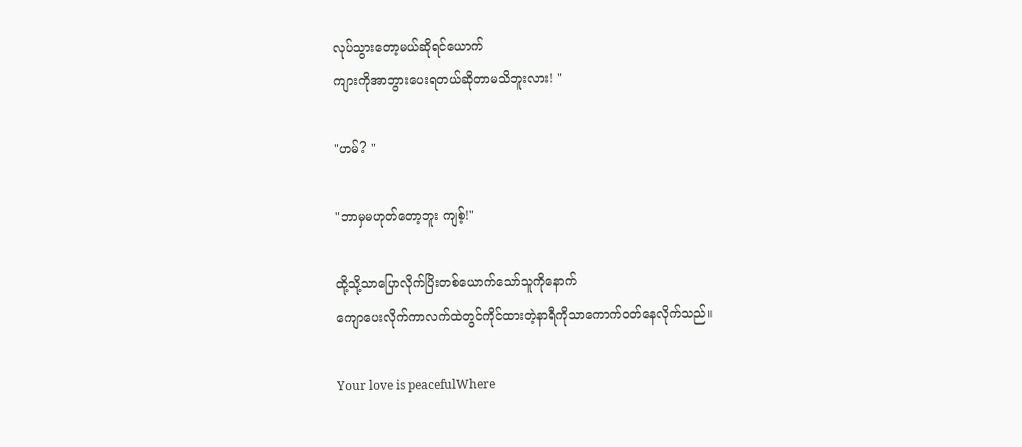လုပ်သွားတော့မယ်ဆိုရင်ယောက်
ကျားကိုအာဘွားပေးရတယ်ဆိုတာမသိဘူးလား! "

"ဟမ်? "

"ဘာမှမဟုတ်တော့ဘူး ကျစ့်!"

ထို့သို့သာပြောလိုက်ပြိးတစ်ယောက်သော်သူကိုနောက်
ကျောပေးလိုက်ကာလက်ထဲတွင်ကိုင်ထားတဲ့နာရီကိုသာကောက်ဝတ်နေလိုက်သည်။

Your love is peacefulWhere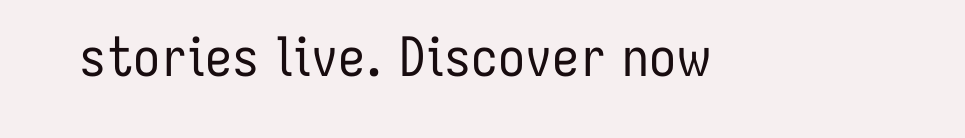stories live. Discover now